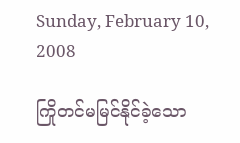Sunday, February 10, 2008

ကြိုတင်မမြင်နိုင်ခဲ့သော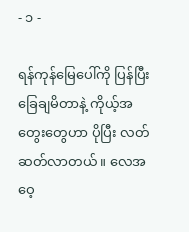- ၁ -

ရန်ကုန်မြေပေါ်ကို ပြန်ပြီး ခြေချမိတာနဲ့ ကိုယ့်အတွေးတွေဟာ ပိုပြီး လတ်ဆတ်လာတယ်။ လေအဝေ့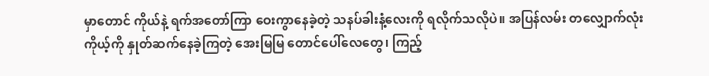မှာတောင် ကိုယ်နဲ့ ရက်အတော်ကြာ ဝေးကွာနေခဲ့တဲ့ သနပ်ခါးနံ့လေးကို ရလိုက်သလိုပဲ။ အပြန်လမ်း တလျှောက်လုံး ကိုယ့်ကို နှုတ်ဆက်နေခဲ့ကြတဲ့ အေးမြမြ တောင်ပေါ်လေတွေ၊ ကြည့်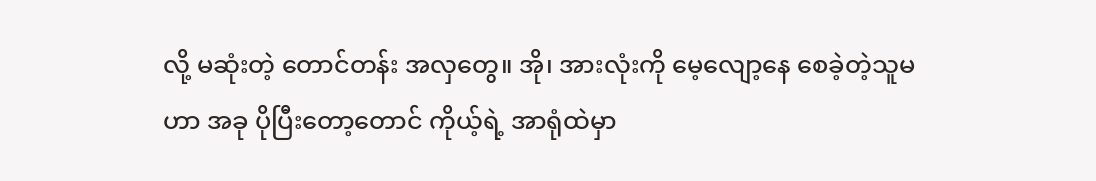လို့ မဆုံးတဲ့ တောင်တန်း အလှတွေ။ အို၊ အားလုံးကို မေ့လျော့နေ စေခဲ့တဲ့သူမဟာ အခု ပိုပြီးတော့တောင် ကိုယ့်ရဲ့ အာရုံထဲမှာ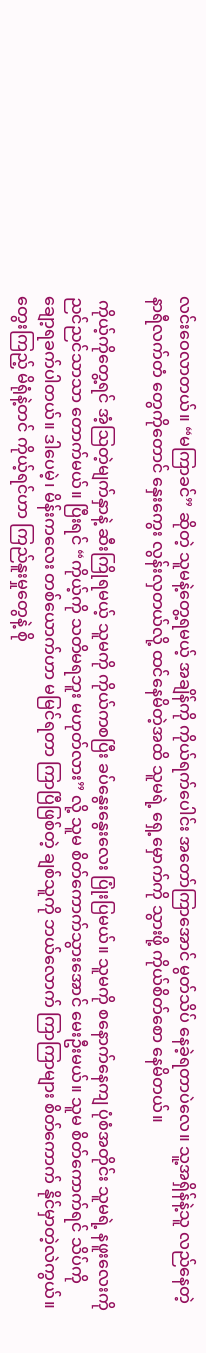လင်းဝေလာတယ်။ “မကြာခင်” ဆိုတဲ့ သူမနဲ့တွေ့ရမယ့် အချိန်ကို ကိုယ်ရက်ပေါင်း အတော်ကြာအောင် မွတ်သိပ် နေခဲ့ရတာပဲလေ။ သူ့အရှိန်နဲ့သူ လည်နေတဲ့ နာရီလက်တံ တွေကိုတောင် နှေးကွေး လွန်းလှတယ်လို့ ထင်နေမိတဲ့အထိ သူမရဲ့ ရှေ့မှောက်ကို သွားဖို့ ကိုယ်စိတ်စော နေမိတယ်။

 ကိုယ့်ကိုတွေ့ရင် အံ့ဩတဲ့မျက်နှာနဲ့ ဆီးကြိုရမယ့် သူမကို ကိုယ်ကစပြီး ခပ်နွေးနွေးလေး ပြုံးပြမယ်။ သူမကို စနောက်နေကျ ပုံစံအတိုင်း သူမရဲ့ နဖူးလေးကို ညင်ညင်သာသာ တောက်မယ်။ ပြီးရင် “ကိုယ့်ကို သတိမရဘူး မဟုတ်လား” လို့ သူမ စိတ်ကောက်သွားအောင် မေးဦးမယ်။ သူမ စိတ်ကောက်ရင် သိပ်ကို ချော့ရခက်ပါတယ်။ ဒါပေမဲ့၊ မိန်းကလေး တစ်ယောက်ဟာ မမြင်ရတာ ကြာပြီဖြစ်တဲ့ ချစ်သူကို ဘယ်လောက် ကြာကြာများ စိတ်ကောက် နိုင်မှာတဲ့လဲကွယ်။ တွေးကြည့် မိရုံနဲ့တင် ကိုယ့်ရင်ဟာ ကြည်နူးမှုတွေနဲ့ စို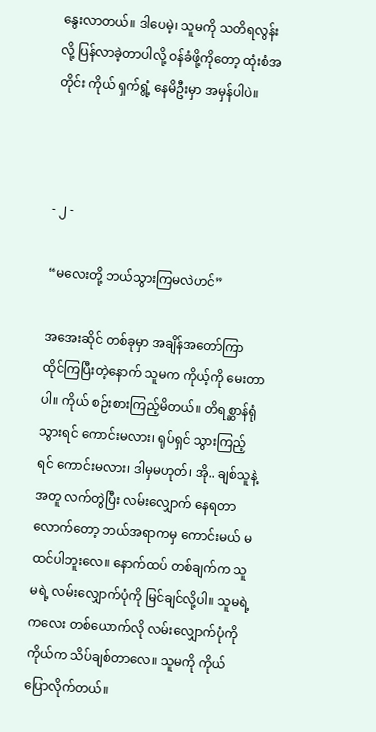နွေးလာတယ်။ ဒါပေမဲ့၊ သူမကို သတိရလွန်းလို့ ပြန်လာခဲ့တာပါလို့ ဝန်ခံဖို့ကိုတော့ ထုံးစံအတိုင်း ကိုယ် ရှက်ရွံ့ နေမိဦးမှာ အမှန်ပါပဲ။



- ၂ -

“မလေးတို့ ဘယ်သွားကြမလဲဟင်”

အအေးဆိုင် တစ်ခုမှာ အချိန်အတော်ကြာ ထိုင်ကြပြီးတဲ့နောက် သူမက ကိုယ့်ကို မေးတာပါ။ ကိုယ် စဉ်းစားကြည့်မိတယ်။ တိရစ္ဆာန်ရုံသွားရင် ကောင်းမလား၊ ရုပ်ရှင် သွားကြည့်ရင် ကောင်းမလား၊ ဒါမှမဟုတ်၊ အို.. ချစ်သူနဲ့အတူ လက်တွဲပြီး လမ်းလျှောက် နေရတာလောက်တော့ ဘယ်အရာကမှ ကောင်းမယ် မထင်ပါဘူးလေ။ နောက်ထပ် တစ်ချက်က သူမရဲ့ လမ်းလျှောက်ပုံကို မြင်ချင်လို့ပါ။ သူမရဲ့ ကလေး တစ်ယောက်လို လမ်းလျှောက်ပုံကို ကိုယ်က သိပ်ချစ်တာလေ။ သူမကို ကိုယ် ပြောလိုက်တယ်။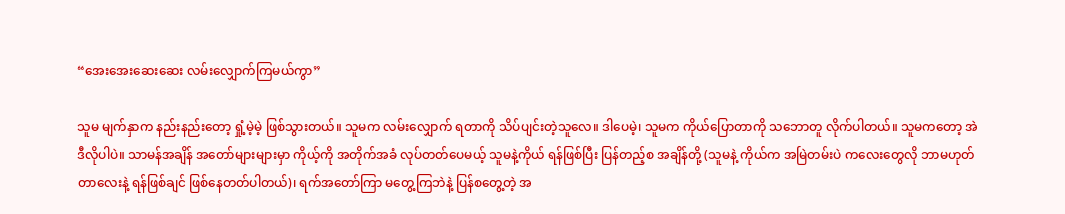“အေးအေးဆေးဆေး လမ်းလျှောက်ကြမယ်ကွာ”

သူမ မျက်နှာက နည်းနည်းတော့ ရှုံ့မဲ့မဲ့ ဖြစ်သွားတယ်။ သူမက လမ်းလျှောက် ရတာကို သိပ်ပျင်းတဲ့သူလေ။ ဒါပေမဲ့၊ သူမက ကိုယ်ပြောတာကို သဘောတူ လိုက်ပါတယ်။ သူမကတော့ အဲဒီလိုပါပဲ။ သာမန်အချိန် အတော်များများမှာ ကိုယ့်ကို အတိုက်အခံ လုပ်တတ်ပေမယ့် သူမနဲ့ကိုယ် ရန်ဖြစ်ပြီး ပြန်တည့်စ အချိန်တို့ (သူမနဲ့ ကိုယ်က အမြဲတမ်းပဲ ကလေးတွေလို ဘာမဟုတ်တာလေးနဲ့ ရန်ဖြစ်ချင် ဖြစ်နေတတ်ပါတယ်)၊ ရက်အတော်ကြာ မတွေ့ကြဘဲနဲ့ ပြန်စတွေ့တဲ့ အ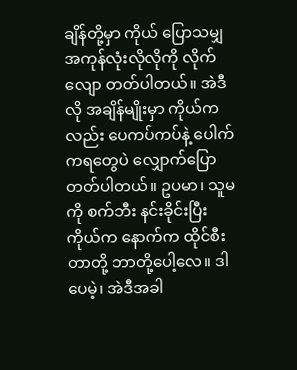ချိန်တို့မှာ ကိုယ် ပြောသမျှ အကုန်လုံးလိုလိုကို လိုက်လျော တတ်ပါတယ်။ အဲဒီလို အချိန်မျိုးမှာ ကိုယ်ကလည်း ပေကပ်ကပ်နဲ့ ပေါက်ကရတွေပဲ လျှောက်ပြောတတ်ပါတယ်။ ဥပမာ၊ သူမကို စက်ဘီး နင်းခိုင်းပြီး ကိုယ်က နောက်က ထိုင်စီးတာတို့ ဘာတို့ပေါ့လေ။ ဒါပေမဲ့၊ အဲဒီအခါ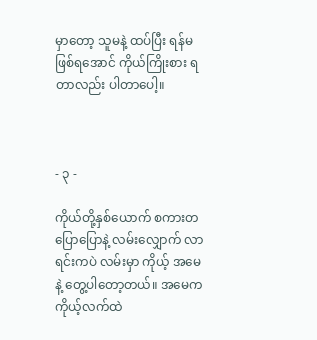မှာတော့ သူမနဲ့ ထပ်ပြီး ရန်မဖြစ်ရအောင် ကိုယ်ကြိုးစား ရတာလည်း ပါတာပေါ့။



- ၃ -

ကိုယ်တို့နှစ်ယောက် စကားတပြောပြောနဲ့ လမ်းလျှောက် လာရင်းကပဲ လမ်းမှာ ကိုယ့် အမေနဲ့ တွေ့ပါတော့တယ်။ အမေက ကိုယ့်လက်ထဲ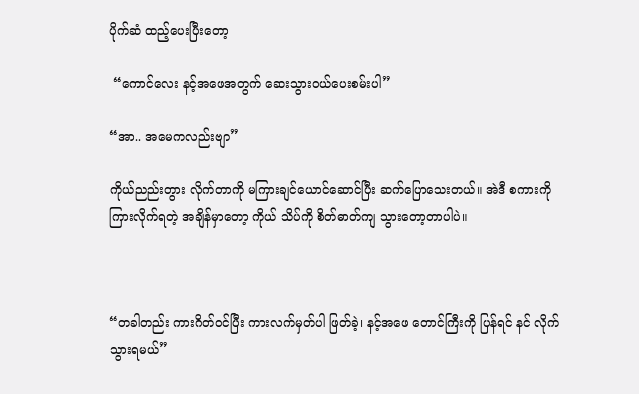ပိုက်ဆံ ထည့်ပေးပြီးတော့

 “ကောင်လေး နင့်အဖေအတွက် ဆေးသွားဝယ်ပေးစမ်းပါ”

“အာ.. အမေကလည်းဗျာ”

ကိုယ်ညည်းတွား လိုက်တာကို မကြားချင်ယောင်ဆောင်ပြီး ဆက်ပြောသေးတယ်။ အဲဒီ စကားကို ကြားလိုက်ရတဲ့ အချိန်မှာတော့ ကိုယ် သိပ်ကို စိတ်ဓာတ်ကျ သွားတော့တာပါပဲ။



“တခါတည်း ကားဂိတ်ဝင်ပြီး ကားလက်မှတ်ပါ ဖြတ်ခဲ့၊ နင့်အဖေ တောင်ကြီးကို ပြန်ရင် နင် လိုက်သွားရမယ်”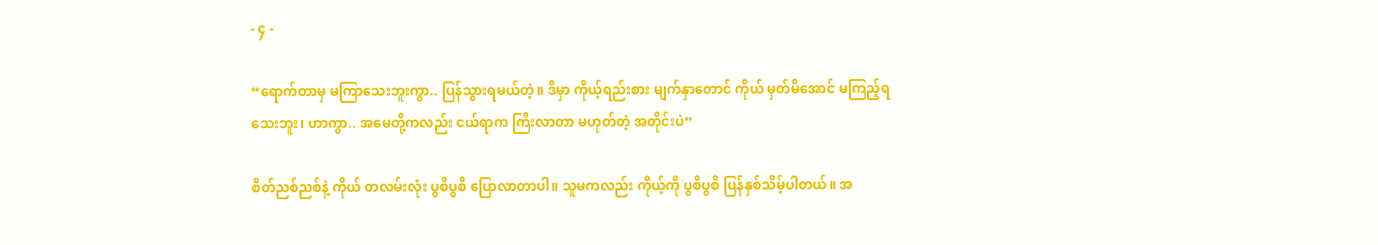- ၄ -

“ရောက်တာမှ မကြာသေးဘူးကွာ.. ပြန်သွားရမယ်တဲ့။ ဒီမှာ ကိုယ့်ရည်းစား မျက်နှာတောင် ကိုယ် မှတ်မိအောင် မကြည့်ရသေးဘူး၊ ဟာကွာ.. အမေတို့ကလည်း ငယ်ရာက ကြီးလာတာ မဟုတ်တဲ့ အတိုင်းပဲ”

စိတ်ညစ်ညစ်နဲ့ ကိုယ် တလမ်းလုံး ပွစိပွစိ ပြောလာတာပါ။ သူမကလည်း ကိုယ့်ကို ပွစိပွစိ ပြန်နှစ်သိမ့်ပါတယ်။ အ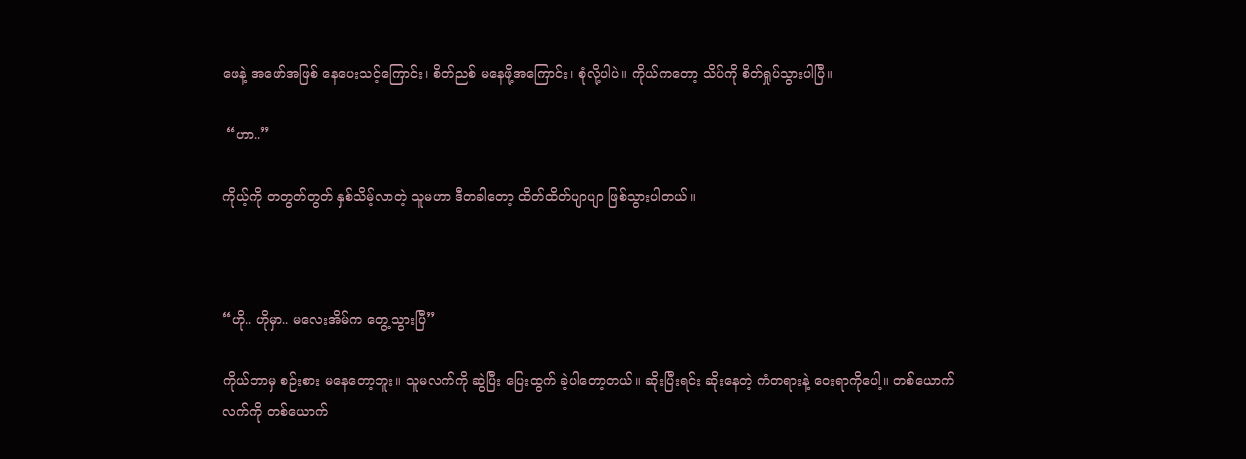ဖေနဲ့ အဖော်အဖြစ် နေပေးသင့်ကြောင်း၊ စိတ်ညစ် မနေဖို့အကြောင်း၊ စုံလို့ပါပဲ။ ကိုယ်ကတော့ သိပ်ကို စိတ်ရှုပ်သွားပါပြီ။

 “ဟာ..”

ကိုယ့်ကို တတွတ်တွတ် နှစ်သိမ့်လာတဲ့ သူမဟာ ဒီတခါတော့ ထိတ်ထိတ်ပျာပျာ ဖြစ်သွားပါတယ်။



“ဟို.. ဟိုမှာ.. မလေးအိမ်က တွေ့သွားပြီ”

ကိုယ်ဘာမှ စဉ်းစား မနေတော့ဘူး။ သူမလက်ကို ဆွဲပြီး ပြေးထွက် ခဲ့ပါတော့တယ်။ ဆိုးပြီးရင်း ဆိုးနေတဲ့ ကံတရားနဲ့ ဝေးရာကိုပေါ့။ တစ်ယောက်လက်ကို တစ်ယောက်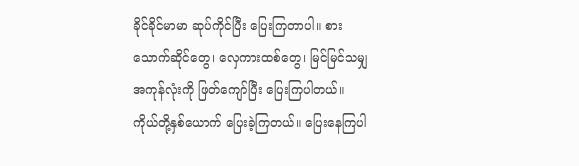ခိုင်ခိုင်မာမာ ဆုပ်ကိုင်ပြီး ပြေးကြတာပါ။ စားသောက်ဆိုင်တွေ၊ လှေကားထစ်တွေ၊ မြင်မြင်သမျှ အကုန်လုံးကို ဖြတ်ကျော်ပြီး ပြေးကြပါတယ်။ ကိုယ်တို့နှစ်ယောက် ပြေးခဲ့ကြတယ်။ ပြေးနေကြပါ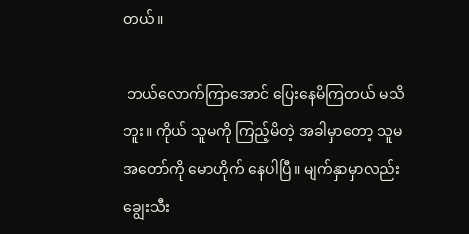တယ်။

 ဘယ်လောက်ကြာအောင် ပြေးနေမိကြတယ် မသိဘူး။ ကိုယ် သူမကို ကြည့်မိတဲ့ အခါမှာတော့ သူမ အတော်ကို မောဟိုက် နေပါပြီ။ မျက်နှာမှာလည်း ချွေးသီး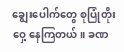ချွေးပေါက်တွေ စုပြုံတိုးဝှေ့ နေကြတယ်။ ခဏ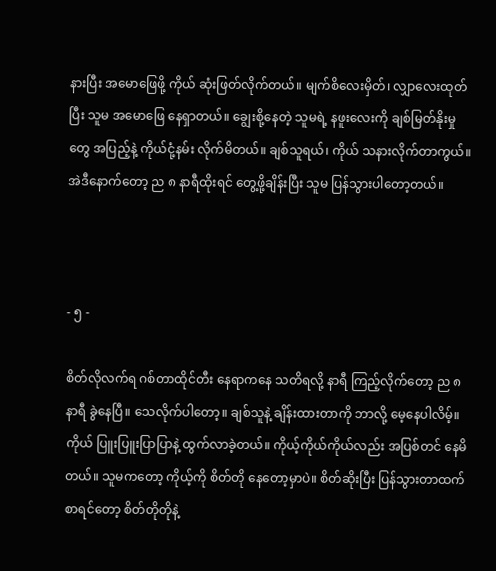နားပြီး အမောဖြေဖို့ ကိုယ် ဆုံးဖြတ်လိုက်တယ်။ မျက်စိလေးမှိတ်၊ လျှာလေးထုတ်ပြီး သူမ အမောဖြေ နေရှာတယ်။ ချွေးစို့နေတဲ့ သူမရဲ့ နဖူးလေးကို ချစ်မြတ်နိုးမှုတွေ အပြည့်နဲ့ ကိုယ်ငုံ့နမ်း လိုက်မိတယ်။ ချစ်သူရယ်၊ ကိုယ် သနားလိုက်တာကွယ်။ အဲဒီနောက်တော့ ည ၈ နာရီထိုးရင် တွေ့ဖို့ချိန်းပြီး သူမ ပြန်သွားပါတော့တယ်။



- ၅ -

စိတ်လိုလက်ရ ဂစ်တာထိုင်တီး နေရာကနေ သတိရလို့ နာရီ ကြည့်လိုက်တော့ ည ၈ နာရီ ခွဲနေပြီ။ သေလိုက်ပါတော့။ ချစ်သူနဲ့ ချိန်းထားတာကို ဘာလို့ မေ့နေပါလိမ့်။ ကိုယ် ပြူးပြူးပြာပြာနဲ့ ထွက်လာခဲ့တယ်။ ကိုယ့်ကိုယ်ကိုယ်လည်း အပြစ်တင် နေမိတယ်။ သူမကတော့ ကိုယ့်ကို စိတ်တို နေတော့မှာပဲ။ စိတ်ဆိုးပြီး ပြန်သွားတာထက် စာရင်တော့ စိတ်တိုတိုနဲ့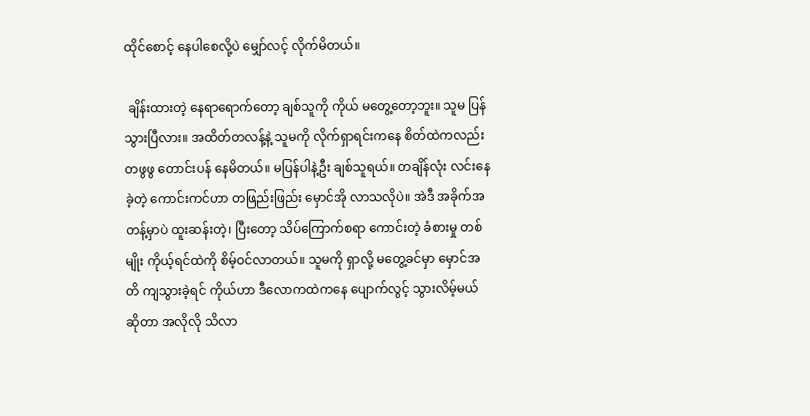ထိုင်စောင့် နေပါစေလို့ပဲ မျှော်လင့် လိုက်မိတယ်။

 ချိန်းထားတဲ့ နေရာရောက်တော့ ချစ်သူကို ကိုယ် မတွေ့တော့ဘူး။ သူမ ပြန်သွားပြီလား။ အထိတ်တလန့်နဲ့ သူမကို လိုက်ရှာရင်းကနေ စိတ်ထဲကလည်း တဖွဖွ တောင်းပန် နေမိတယ်။ မပြန်ပါနဲ့ဦး ချစ်သူရယ်။ တချိန်လုံး လင်းနေခဲ့တဲ့ ကောင်းကင်ဟာ တဖြည်းဖြည်း မှောင်အို လာသလိုပဲ။ အဲဒီ အခိုက်အတန့်မှာပဲ ထူးဆန်းတဲ့၊ ပြီးတော့ သိပ်ကြောက်စရာ ကောင်းတဲ့ ခံစားမှု တစ်မျိုး ကိုယ့်ရင်ထဲကို စိမ့်ဝင်လာတယ်။ သူမကို ရှာလို့ မတွေ့ခင်မှာ မှောင်အတိ ကျသွားခဲ့ရင် ကိုယ်ဟာ ဒီလောကထဲကနေ ပျောက်လွင့် သွားလိမ့်မယ် ဆိုတာ အလိုလို သိလာ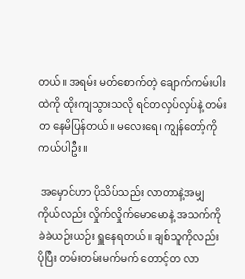တယ်။ အရမ်း မတ်စောက်တဲ့ ချောက်ကမ်းပါးထဲကို ထိုးကျသွားသလို ရင်တလှပ်လှပ်နဲ့ တမ်းတ နေမိပြန်တယ်။ မလေးရေ၊ ကျွန်တော့်ကို ကယ်ပါဦး။

 အမှောင်ဟာ ပိုသိပ်သည်း လာတာနဲ့အမျှ ကိုယ်လည်း လှိုက်လှိုက်မောမောနဲ့ အသက်ကို ခဲခဲယဉ်းယဉ်း ရှူနေရတယ်။ ချစ်သူကိုလည်း ပိုပြီး တမ်းတမ်းမက်မက် တောင့်တ လာ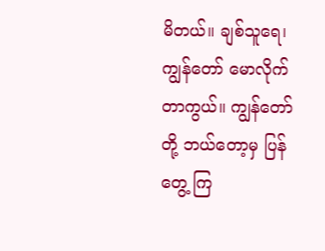မိတယ်။ ချစ်သူရေ၊ ကျွန်တော် မောလိုက်တာကွယ်။ ကျွန်တော်တို့ ဘယ်တော့မှ ပြန်တွေ့ ကြ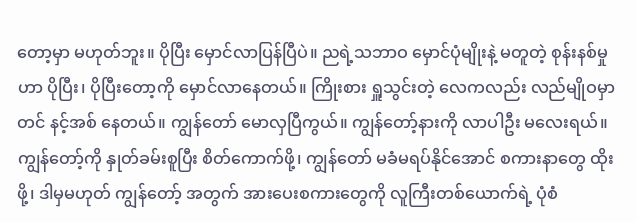တော့မှာ မဟုတ်ဘူး။ ပိုပြီး မှောင်လာပြန်ပြီပဲ။ ညရဲ့သဘာဝ မှောင်ပုံမျိုးနဲ့ မတူတဲ့ စုန်းနစ်မှုဟာ ပိုပြီး၊ ပိုပြီးတော့ကို မှောင်လာနေတယ်။ ကြိုးစား ရှူသွင်းတဲ့ လေကလည်း လည်မျိုဝမှာတင် နင့်အစ် နေတယ်။ ကျွန်တော် မောလှပြီကွယ်။ ကျွန်တော့်နားကို လာပါဦး မလေးရယ်။ ကျွန်တော့်ကို နှုတ်ခမ်းစူပြီး စိတ်ကောက်ဖို့၊ ကျွန်တော် မခံမရပ်နိုင်အောင် စကားနာတွေ ထိုးဖို့၊ ဒါမှမဟုတ် ကျွန်တော့် အတွက် အားပေးစကားတွေကို လူကြီးတစ်ယောက်ရဲ့ ပုံစံ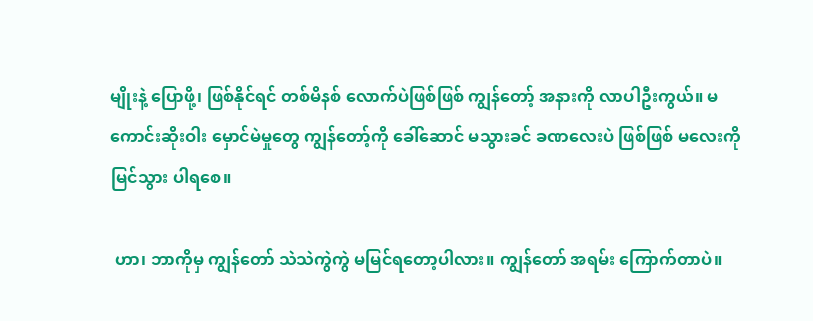မျိုးနဲ့ ပြောဖို့၊ ဖြစ်နိုင်ရင် တစ်မိနစ် လောက်ပဲဖြစ်ဖြစ် ကျွန်တော့် အနားကို လာပါဦးကွယ်။ မကောင်းဆိုးဝါး မှောင်မဲမှုတွေ ကျွန်တော့်ကို ခေါ်ဆောင် မသွားခင် ခဏလေးပဲ ဖြစ်ဖြစ် မလေးကို မြင်သွား ပါရစေ။

 ဟာ၊ ဘာကိုမှ ကျွန်တော် သဲသဲကွဲကွဲ မမြင်ရတော့ပါလား။ ကျွန်တော် အရမ်း ကြောက်တာပဲ။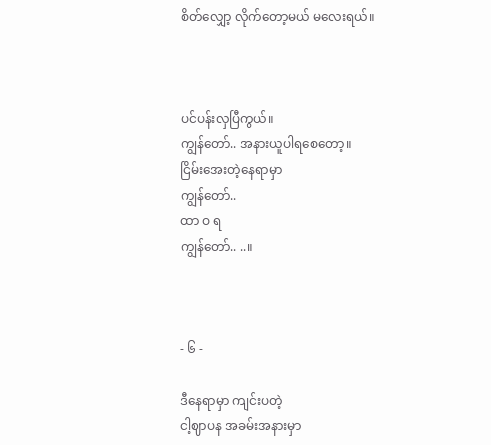စိတ်လျှော့ လိုက်တော့မယ် မလေးရယ်။



ပင်ပန်းလှပြီကွယ်။
ကျွန်တော်.. အနားယူပါရစေတော့။
ငြိမ်းအေးတဲ့နေရာမှာ
ကျွန်တော်..
ထာ ဝ ရ
ကျွန်တော်.. ..။



- ၆ -

ဒီနေရာမှာ ကျင်းပတဲ့
ငါ့ဈာပန အခမ်းအနားမှာ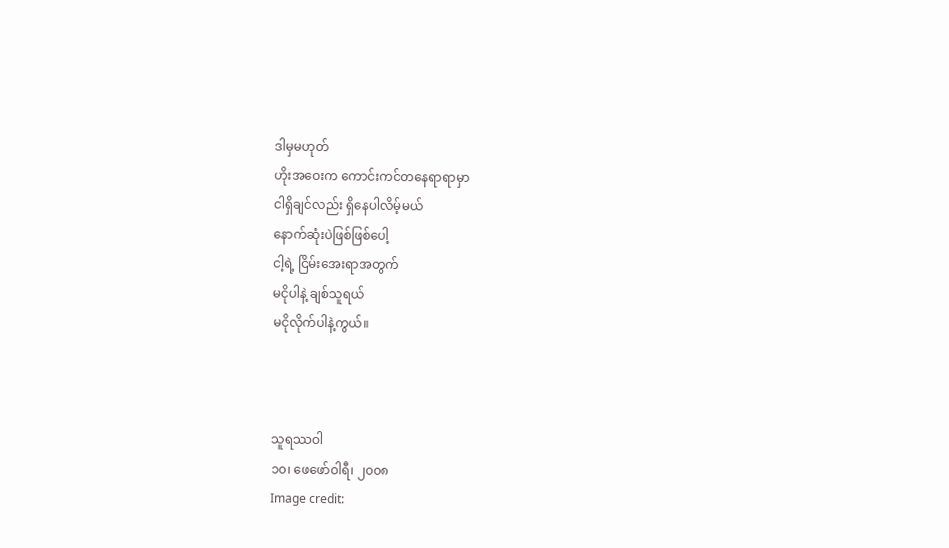ဒါမှမဟုတ်
ဟိုးအဝေးက ကောင်းကင်တနေရာရာမှာ
ငါရှိချင်လည်း ရှိနေပါလိမ့်မယ်
နောက်ဆုံးပဲဖြစ်ဖြစ်ပေါ့
ငါ့ရဲ့ ငြိမ်းအေးရာအတွက်
မငိုပါနဲ့ ချစ်သူရယ်
မငိုလိုက်ပါနဲ့ကွယ်။



သူရဿဝါ
၁၀၊ ဖေဖော်ဝါရီ၊ ၂၀၀၈
Image credit: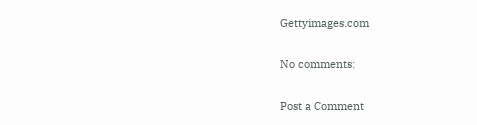Gettyimages.com

No comments:

Post a Comment